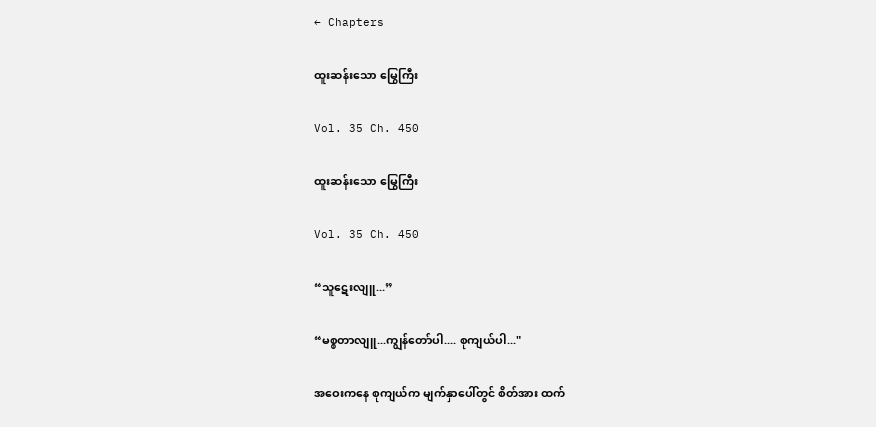← Chapters

ထူးဆန်းသော မြွေကြီး

Vol. 35 Ch. 450

ထူးဆန်းသော မြွေကြီး

Vol. 35 Ch. 450

“သူဋေးလျူ...”

“မစ္စတာလျူ...ကျွန်တော်ပါ.... စုကျယ်ပါ..."

အဝေးကနေ စုကျယ်က မျက်နှာပေါ်တွင် စိတ်အား ထက်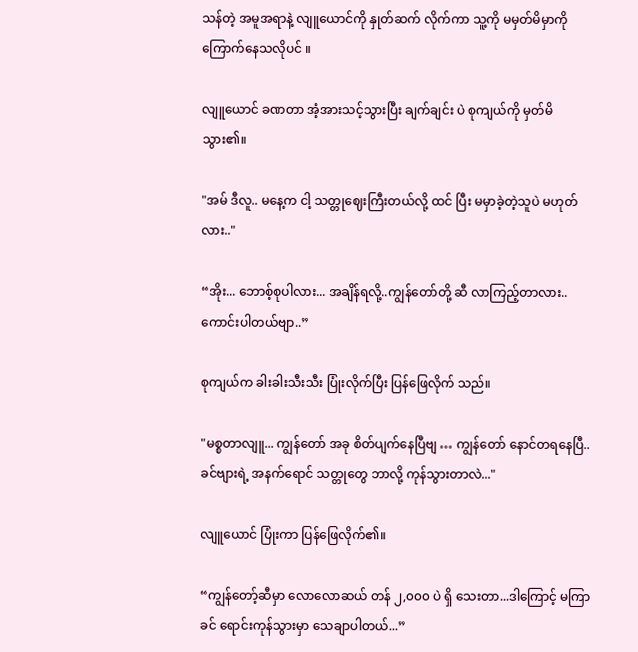သန်တဲ့ အမူအရာနဲ့ လျူယောင်ကို နှုတ်ဆက် လိုက်ကာ သူ့ကို မမှတ်မိမှာကို ကြောက်နေသလိုပင် ။

လျူယောင် ခဏတာ အံ့အားသင့်သွားပြီး ချက်ချင်း ပဲ စုကျယ်ကို မှတ်မိသွား၏။

"အမ် ဒီလူ.. မနေ့က ငါ့ သတ္တုဈေးကြီးတယ်လို့ ထင် ပြီး မမှာခဲ့တဲ့သူပဲ မဟုတ်လား.."

“အိုး... ဘောစ့်စုပါလား... အချိန်ရလို့..ကျွန်တော်တို့ ဆီ လာကြည့်တာလား.. ကောင်းပါတယ်ဗျာ..”

စုကျယ်က ခါးခါးသီးသီး ပြုံးလိုက်ပြီး ပြန်ဖြေလိုက် သည်။

"မစ္စတာလျူ... ကျွန်တော် အခု စိတ်ပျက်နေပြီဗျ … ကျွန်တော် နောင်တရနေပြီ.. ခင်ဗျားရဲ့ အနက်ရောင် သတ္တုတွေ ဘာလို့ ကုန်သွားတာလဲ..."

လျူယောင် ပြုံးကာ ပြန်ဖြေလိုက်၏။

“ကျွန်တော့်ဆီမှာ လောလောဆယ် တန် ၂,၀၀၀ ပဲ ရှိ သေးတာ...ဒါကြောင့် မကြာခင် ရောင်းကုန်သွားမှာ သေချာပါတယ်...”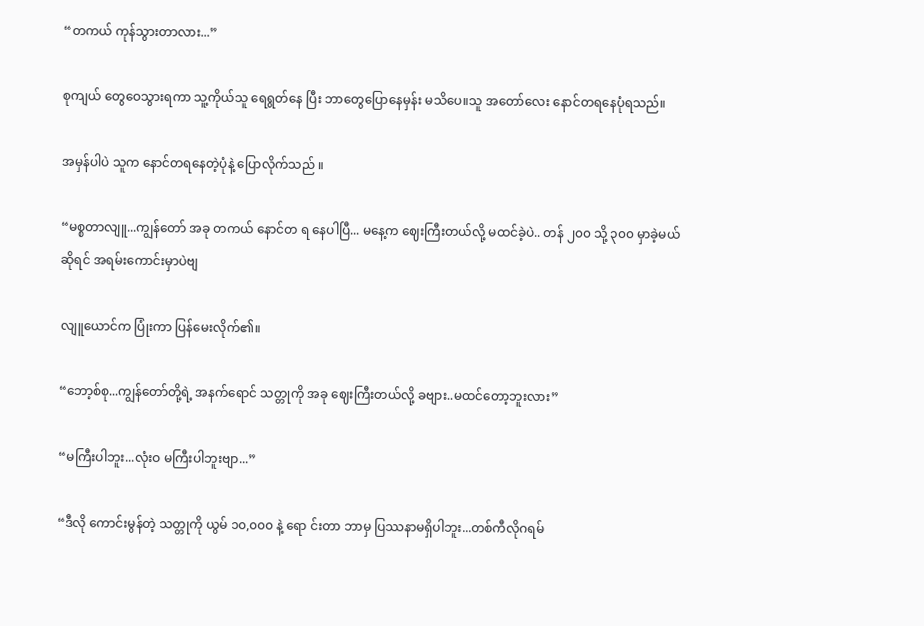“တကယ် ကုန်သွားတာလား...”

စုကျယ် တွေဝေသွားရကာ သူ့ကိုယ်သူ ရေရွတ်နေ ပြီး ဘာတွေပြောနေမှန်း မသိပေ။သူ အတော်လေး နောင်တရနေပုံရသည်။

အမှန်ပါပဲ သူက နောင်တရနေတဲ့ပုံနဲ့ ပြောလိုက်သည် ။

“မစ္စတာလျူ...ကျွန်တော် အခု တကယ် နောင်တ ရ နေပါပြီ... မနေ့က ဈေးကြီးတယ်လို့ မထင်ခဲ့ပဲ.. တန် ၂၀၀ သို့ ၃၀၀ မှာခဲ့မယ်ဆိုရင် အရမ်းကောင်းမှာပဲဗျ

လျူယောင်က ပြုံးကာ ပြန်မေးလိုက်၏။

“ဘော့စ်စု...ကျွန်တော်တို့ရဲ့ အနက်ရောင် သတ္တုကို အခု ဈေးကြီးတယ်လို့ ခဗျား..မထင်တော့ဘူးလား”

“မကြီးပါဘူး...လုံးဝ မကြီးပါဘူးဗျာ...”

“ဒီလို ကောင်းမွန်တဲ့ သတ္တုကို ယွမ် ၁၀,၀၀၀ နဲ့ ရော င်းတာ ဘာမှ ပြဿနာမရှိပါဘူး...တစ်ကီလိုဂရမ်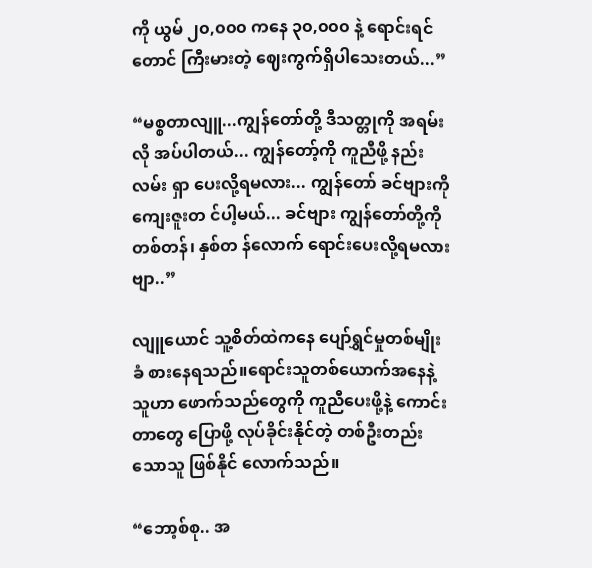ကို ယွမ် ၂၀,၀၀၀ ကနေ ၃၀,၀၀၀ နဲ့ ရောင်းရင်တောင် ကြီးမားတဲ့ ဈေးကွက်ရှိပါသေးတယ်...”

“မစ္စတာလျူ...ကျွန်တော်တို့ ဒီသတ္တုကို အရမ်းလို အပ်ပါတယ်... ကျွန်တော့်ကို ကူညီဖို့ နည်းလမ်း ရှာ ပေးလို့ရမလား... ကျွန်တော် ခင်ဗျားကို ကျေးဇူးတ င်ပါ့မယ်... ခင်ဗျား ကျွန်တော်တို့ကို တစ်တန်၊ နှစ်တ န်လောက် ရောင်းပေးလို့ရမလားဗျာ..”

လျူယောင် သူ့စိတ်ထဲကနေ ပျော်ရွှင်မှုတစ်မျိုး ခံ စားနေရသည်။ရောင်းသူတစ်ယောက်အနေနဲ့ သူဟာ ဖောက်သည်တွေကို ကူညီပေးဖို့နဲ့ ကောင်းတာတွေ ပြောဖို့ လုပ်ခိုင်းနိုင်တဲ့ တစ်ဦးတည်းသောသူ ဖြစ်နိုင် လောက်သည်။

“ဘော့စ်စု.. အ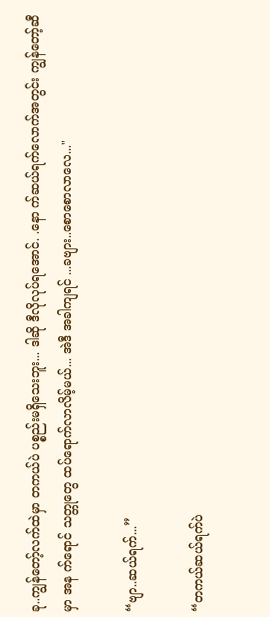ခု..ကျွန်တော့်လက်ထဲမှာ တကယ်ပဲ ပစ္စည်းမရှိသေးဘူး... ဒါဆို ဒီလိုလုပ်ရအောင်. .နော က်ဆယ်ရက်လောက်အတွင်း ကျွန်တော့်ဆီမှာ အန က်ရောင် သတ္တုတွေ ထပ်ရောက်လာလိမ့်မယ်... အဲဒီ အခါကျရင် ...ခဗျား..စောစောလာလေ..."

“ဗျာ..ဆယ်ရက်...”

“တကယ်ဆယ်ရက်ပဲ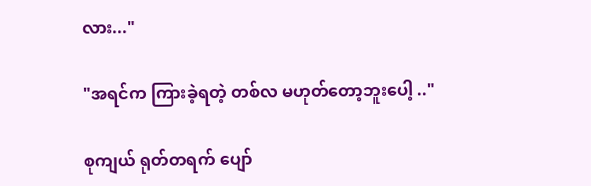လား..."

"အရင်က ကြားခဲ့ရတဲ့ တစ်လ မဟုတ်တော့ဘူးပေါ့ .."

စုကျယ် ရုတ်တရက် ပျော်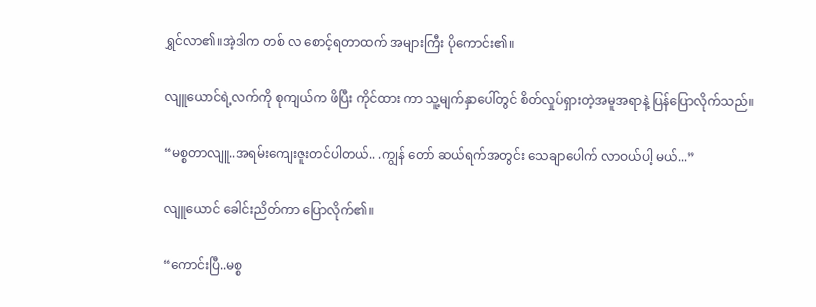ရွှင်လာ၏။အဲ့ဒါက တစ် လ စောင့်ရတာထက် အများကြီး ပိုကောင်း၏။

လျူယောင်ရဲ့လက်ကို စုကျယ်က ဖိပြီး ကိုင်ထား ကာ သူ့မျက်နှာပေါ်တွင် စိတ်လှုပ်ရှားတဲ့အမူအရာနဲ့ ပြန်ပြောလိုက်သည်။

“မစ္စတာလျူ..အရမ်းကျေးဇူးတင်ပါတယ်.. .ကျွန် တော် ဆယ်ရက်အတွင်း သေချာပေါက် လာဝယ်ပါ့ မယ်...”

လျူယောင် ခေါင်းညိတ်ကာ ပြောလိုက်၏။

“ကောင်းပြီ..မစ္စ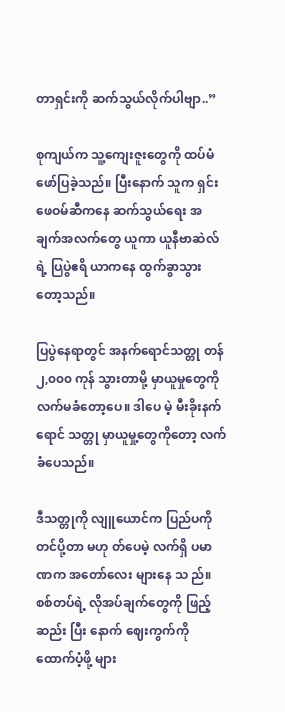တာရှင်းကို ဆက်သွယ်လိုက်ပါဗျာ..”

စုကျယ်က သူ့ကျေးဇူးတွေကို ထပ်မံ ဖော်ပြခဲ့သည်။ ပြီးနောက် သူက ရှင်းဖေဝမ်ဆီကနေ ဆက်သွယ်ရေး အချက်အလက်တွေ ယူကာ ယူနီဗာဆဲလ်ရဲ့ ပြပွဲဧရိ ယာကနေ ထွက်ခွာသွားတော့သည်။

ပြပွဲနေရာတွင် အနက်ရောင်သတ္တု တန် ၂,၀၀၀ ကုန် သွားတာမို့ မှာယူမှုတွေကို လက်မခံတော့ပေ။ ဒါပေ မဲ့ မီးခိုးနက်ရောင် သတ္တု မှာယူမှု့တွေကိုတော့ လက် ခံပေသည်။

ဒီသတ္တုကို လျူယောင်က ပြည်ပကို တင်ပို့တာ မဟု တ်ပေမဲ့ လက်ရှိ ပမာဏက အတော်လေး များနေ သ ည်။စစ်တပ်ရဲ့ လိုအပ်ချက်တွေကို ဖြည့်ဆည်း ပြီး နောက် ဈေးကွက်ကို ထောက်ပံ့ဖို့ များ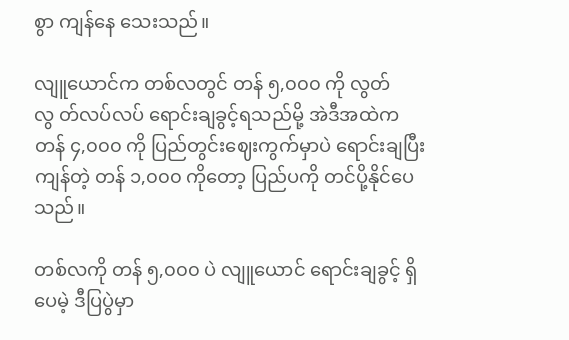စွာ ကျန်နေ သေးသည်။

လျူယောင်က တစ်လတွင် တန် ၅,၀၀၀ ကို လွတ်လွ တ်လပ်လပ် ရောင်းချခွင့်ရသည်မို့ အဲဒီအထဲက တန် ၄,၀၀၀ ကို ပြည်တွင်းဈေးကွက်မှာပဲ ရောင်းချပြီး ကျန်တဲ့ တန် ၁,၀၀၀ ကိုတော့ ပြည်ပကို တင်ပို့နိုင်ပေ သည်။

တစ်လကို တန် ၅,၀၀၀ ပဲ လျူယောင် ရောင်းချခွင့် ရှိပေမဲ့ ဒီပြပွဲမှာ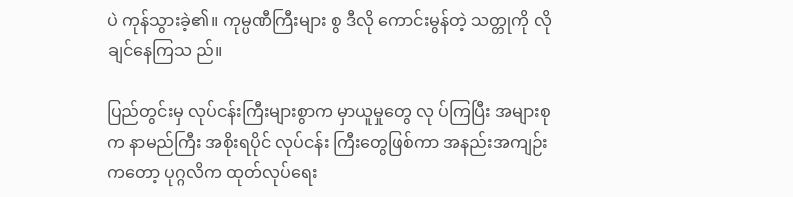ပဲ ကုန်သွားခဲ့၏။ ကုမ္ပဏီကြီးများ စွ ဒီလို ကောင်းမွန်တဲ့ သတ္တုကို လိုချင်နေကြသ ည်။

ပြည်တွင်းမှ လုပ်ငန်းကြီးများစွာက မှာယူမှုတွေ လု ပ်ကြပြီး အများစုက နာမည်ကြီး အစိုးရပိုင် လုပ်ငန်း ကြီးတွေဖြစ်ကာ အနည်းအကျဉ်းကတော့ ပုဂ္ဂလိက ထုတ်လုပ်ရေး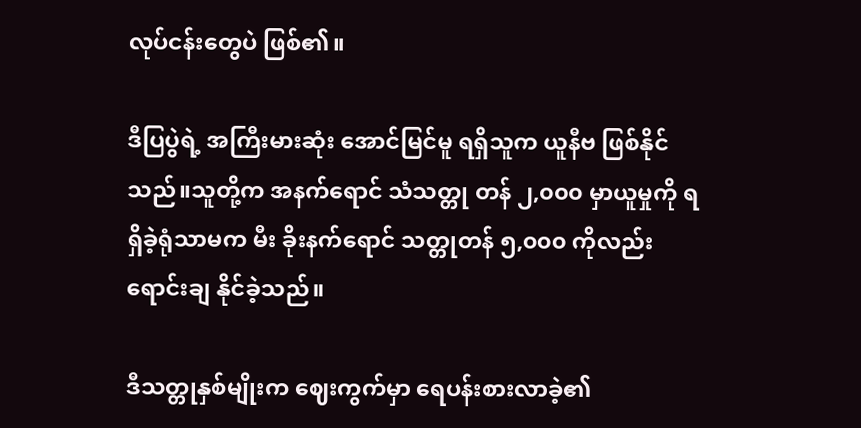လုပ်ငန်းတွေပဲ ဖြစ်၏။

ဒီပြပွဲရဲ့ အကြီးမားဆုံး အောင်မြင်မူ ရရှိသူက ယူနီဗ ဖြစ်နိုင်သည်။သူတို့က အနက်ရောင် သံသတ္တု တန် ၂,၀၀၀ မှာယူမှုကို ရရှိခဲ့ရုံသာမက မီး ခိုးနက်ရောင် သတ္တုတန် ၅,၀၀၀ ကိုလည်း ရောင်းချ နိုင်ခဲ့သည်။

ဒီသတ္တုနှစ်မျိုးက ဈေးကွက်မှာ ရေပန်းစားလာခဲ့၏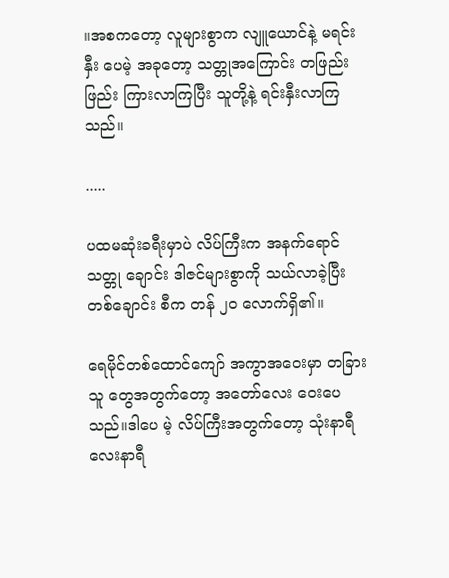။အစကတော့ လူများစွာက လျူယောင်နဲ့ မရင်းနှီး ပေမဲ့ အခုတော့ သတ္တုအကြောင်း တဖြည်းဖြည်း ကြားလာကြပြီး သူတို့နဲ့ ရင်းနှီးလာကြသည်။

.....

ပထမဆုံးခရီးမှာပဲ လိပ်ကြီးက အနက်ရောင် သတ္တု ချောင်း ဒါဇင်များစွာကို သယ်လာခဲ့ပြီး တစ်ချောင်း စီက တန် ၂၀ လောက်ရှိ၏။

ရေမိုင်တစ်ထောင်ကျော် အကွာအဝေးမှာ တခြား သူ တွေအတွက်တော့ အတော်လေး ဝေးပေသည်။ဒါပေ မဲ့ လိပ်ကြီးအတွက်တော့ သုံးနာရီ လေးနာရီ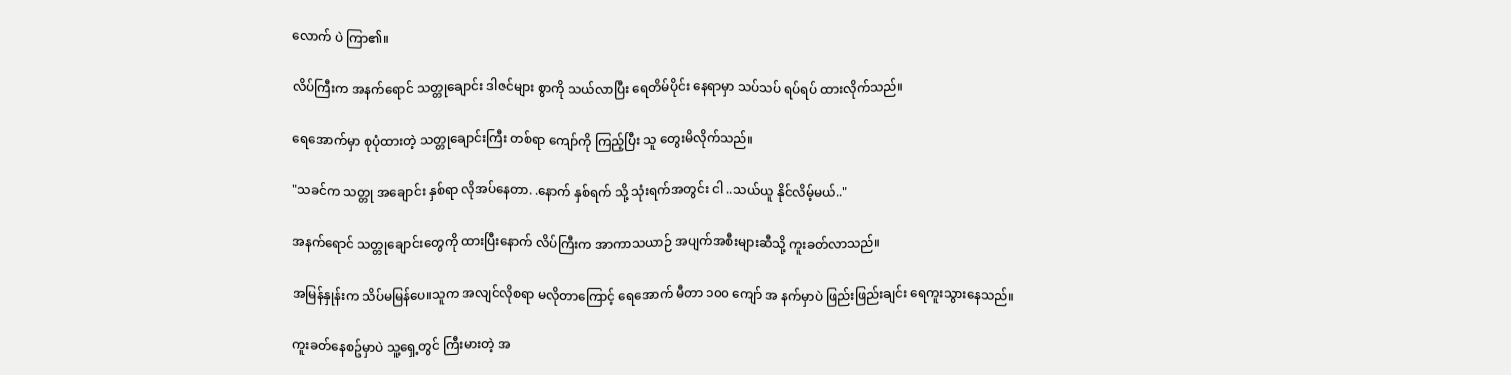လောက် ပဲ ကြာ၏။

လိပ်ကြီးက အနက်ရောင် သတ္တုချောင်း ဒါဇင်များ စွာကို သယ်လာပြီး ရေတိမ်ပိုင်း နေရာမှာ သပ်သပ် ရပ်ရပ် ထားလိုက်သည်။

ရေအောက်မှာ စုပုံထားတဲ့ သတ္တုချောင်းကြီး တစ်ရာ ကျော်ကို ကြည့်ပြီး သူ တွေးမိလိုက်သည်။

"သခင်က သတ္တု အချောင်း နှစ်ရာ လိုအပ်နေတာ. .နောက် နှစ်ရက် သို့ သုံးရက်အတွင်း ငါ ..သယ်ယူ နိုင်လိမ့်မယ်.."

အနက်ရောင် သတ္တုချောင်းတွေကို ထားပြီးနောက် လိပ်ကြီးက အာကာသယာဉ် အပျက်အစီးများဆီသို့ ကူးခတ်လာသည်။

အမြန်နှုန်းက သိပ်မမြန်ပေ။သူက အလျင်လိုစရာ မလိုတာကြောင့် ရေအောက် မီတာ ၁၀၀ ကျော် အ နက်မှာပဲ ဖြည်းဖြည်းချင်း ရေကူးသွားနေသည်။

ကူးခတ်နေစဥ်မှာပဲ သူ့ရှေ့တွင် ကြီးမားတဲ့ အ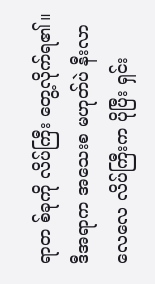ရာတ စ်ခုကို လိပ်ကြီး တွေ့လိုက်ရ၏။ဒီအရာက အသေးစ မဟုတ်ပဲ နီးလာလေလေ လိပ်ကြီးက ပိုပြီး ရှင်း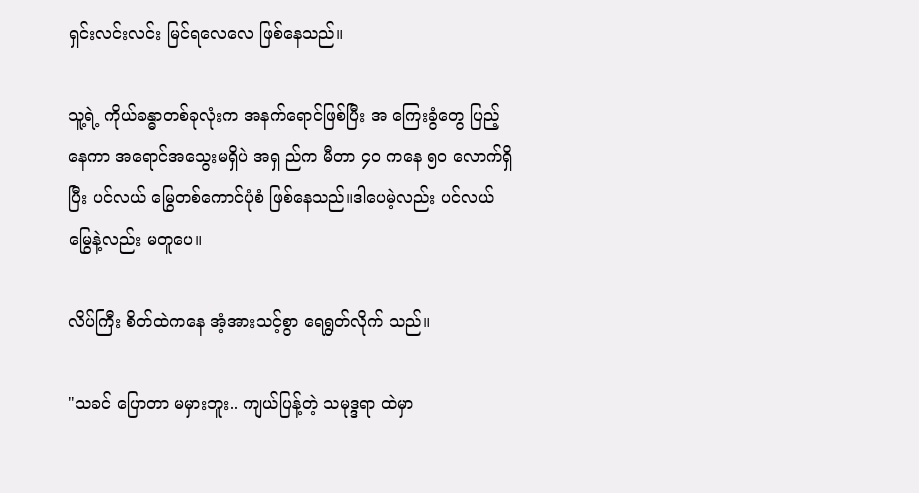ရှင်းလင်းလင်း မြင်ရလေလေ ဖြစ်နေသည်။

သူ့ရဲ့ ကိုယ်ခန္ဓာတစ်ခုလုံးက အနက်ရောင်ဖြစ်ပြီး အ ကြေးခွံတွေ ပြည့်နေကာ အရောင်အသွေးမရှိပဲ အရှ ည်က မီတာ ၄၀ ကနေ ၅၀ လောက်ရှိပြီး ပင်လယ် မြွေတစ်ကောင်ပုံစံ ဖြစ်နေသည်။ဒါပေမဲ့လည်း ပင်လယ်မြွေနဲ့လည်း မတူပေ။

လိပ်ကြီး စိတ်ထဲကနေ အံ့အားသင့်စွာ ရေရွတ်လိုက် သည်။

"သခင် ပြောတာ မမှားဘူး.. ကျယ်ပြန့်တဲ့ သမုဒ္ဒရာ ထဲမှာ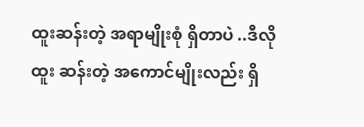ထူးဆန်းတဲ့ အရာမျိုးစုံ ရှိတာပဲ ..ဒီလို ထူး ဆန်းတဲ့ အကောင်မျိုးလည်း ရှိ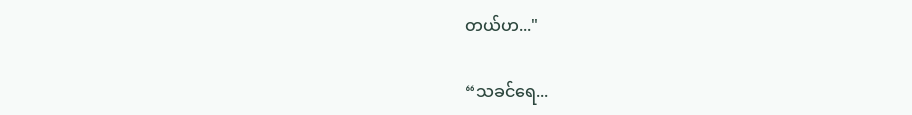တယ်ဟ..."

“သခင်ရေ...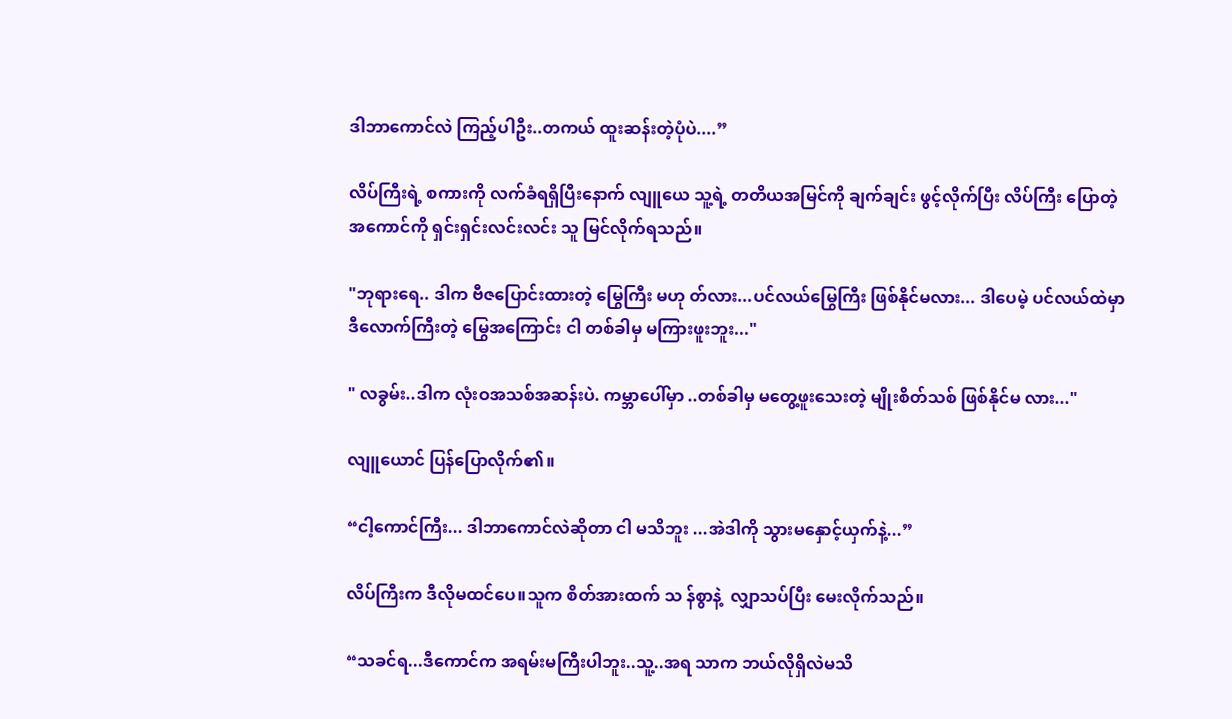ဒါဘာကောင်လဲ ကြည့်ပါဦး..တကယ် ထူးဆန်းတဲ့ပုံပဲ....”

လိပ်ကြီးရဲ့ စကားကို လက်ခံရရှိပြီးနောက် လျူယေ သူ့ရဲ့ တတိယအမြင်ကို ချက်ချင်း ဖွင့်လိုက်ပြီး လိပ်ကြီး ပြောတဲ့ အကောင်ကို ရှင်းရှင်းလင်းလင်း သူ မြင်လိုက်ရသည်။

"ဘုရားရေ.. ဒါက ဗီဇပြောင်းထားတဲ့ မြွေကြီး မဟု တ်လား...ပင်လယ်မြွေကြီး ဖြစ်နိုင်မလား... ဒါပေမဲ့ ပင်လယ်ထဲမှာ ဒီလောက်ကြီးတဲ့ မြွေအကြောင်း ငါ တစ်ခါမှ မကြားဖူးဘူး..."

" လခွမ်း..ဒါက လုံးဝအသစ်အဆန်းပဲ. ကမ္ဘာပေါ်မှာ ..တစ်ခါမှ မတွေ့ဖူးသေးတဲ့ မျိုးစိတ်သစ် ဖြစ်နိုင်မ လား..."

လျူယောင် ပြန်ပြောလိုက်၏။

“ငါ့ကောင်ကြီး... ဒါဘာကောင်လဲဆိုတာ ငါ မသိဘူး ...အဲဒါကို သွားမနှောင့်ယှက်နဲ့...”

လိပ်ကြီးက ဒီလိုမထင်ပေ။သူက စိတ်အားထက် သ န်စွာနဲ့  လျှာသပ်ပြီး မေးလိုက်သည်။

“သခင်ရ...ဒီကောင်က အရမ်းမကြီးပါဘူး..သူ့..အရ သာက ဘယ်လိုရှိလဲမသိ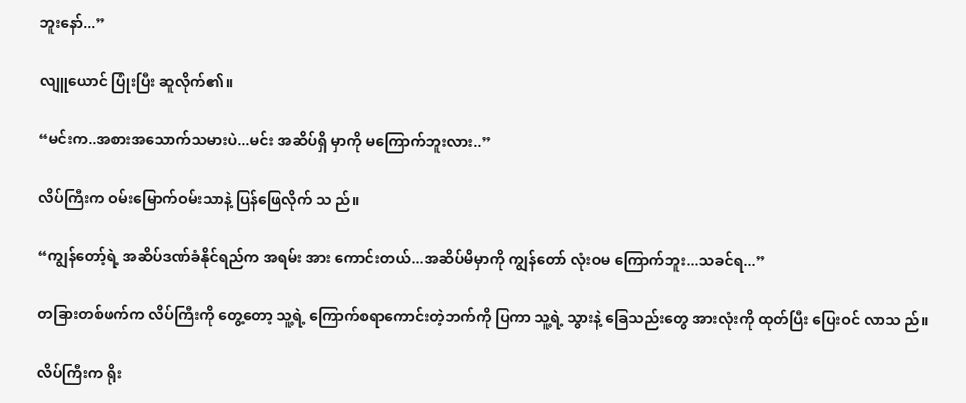ဘူးနော်...”

လျူယောင် ပြုံးပြီး ဆူလိုက်၏။

“မင်းက..အစားအသောက်သမားပဲ...မင်း အဆိပ်ရှိ မှာကို မကြောက်ဘူးလား..”

လိပ်ကြီးက ဝမ်းမြောက်ဝမ်းသာနဲ့ ပြန်ဖြေလိုက် သ ည်။

“ကျွန်တော့်ရဲ့ အဆိပ်ဒဏ်ခံနိုင်ရည်က အရမ်း အား ကောင်းတယ်...အဆိပ်မိမှာကို ကျွန်တော် လုံးဝမ ကြောက်ဘူး...သခင်ရ...”

တခြားတစ်ဖက်က လိပ်ကြီးကို တွေ့တော့ သူ့ရဲ့ ကြောက်စရာကောင်းတဲ့ဘက်ကို ပြကာ သူ့ရဲ့ သွားနဲ့ ခြေသည်းတွေ အားလုံးကို ထုတ်ပြီး ပြေးဝင် လာသ ည်။

လိပ်ကြီးက ရိုး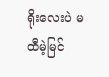ရိုးလေးပဲ မထီမဲ့မြင်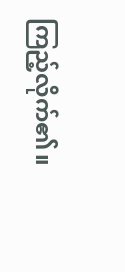ကြည့်လိုက်၏။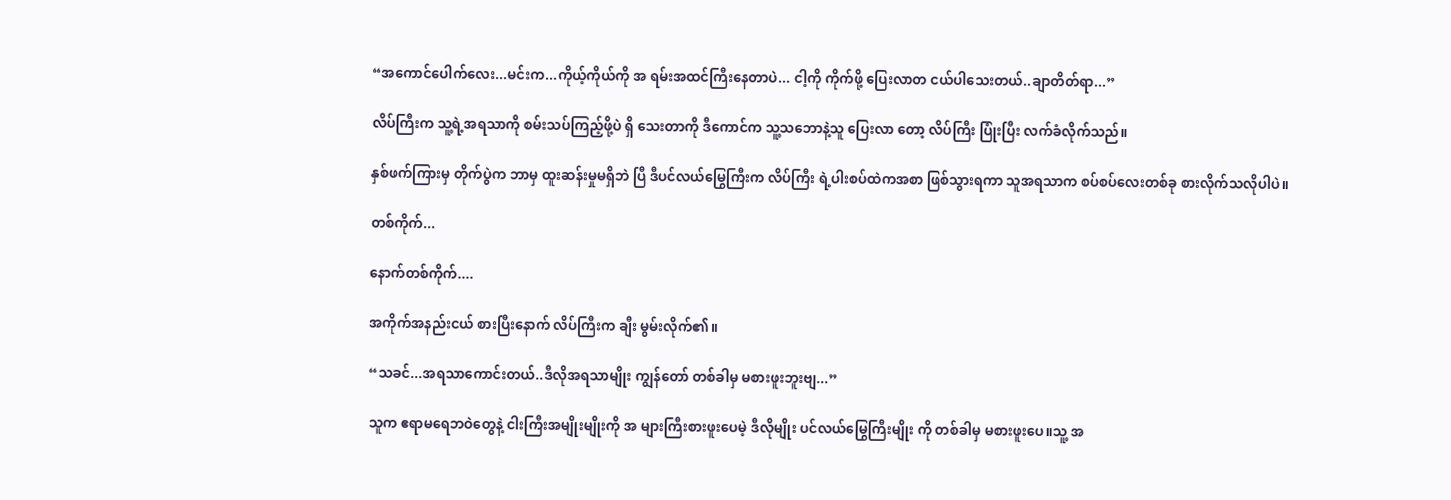“အကောင်ပေါက်လေး...မင်းက...ကိုယ့်ကိုယ်ကို အ ရမ်းအထင်ကြီးနေတာပဲ... ငါ့ကို ကိုက်ဖို့ ပြေးလာတ ငယ်ပါသေးတယ်..ချာတိတ်ရာ...”

လိပ်ကြီးက သူ့ရဲ့အရသာကို စမ်းသပ်ကြည့်ဖို့ပဲ ရှိ သေးတာကို ဒီကောင်က သူ့သဘောနဲ့သူ ပြေးလာ တော့ လိပ်ကြီး ပြုံးပြီး လက်ခံလိုက်သည်။

နှစ်ဖက်ကြားမှ တိုက်ပွဲက ဘာမှ ထူးဆန်းမှုမရှိဘဲ ပြီ ဒီပင်လယ်မြွေကြီးက လိပ်ကြီး ရဲ့ပါးစပ်ထဲကအစာ ဖြစ်သွားရကာ သူအရသာက စပ်စပ်လေးတစ်ခု စားလိုက်သလိုပါပဲ။

တစ်ကိုက်...

နောက်တစ်ကိုက်....

အကိုက်အနည်းငယ် စားပြီးနောက် လိပ်ကြီးက ချီး မွမ်းလိုက်၏။

“သခင်...အရသာကောင်းတယ်..ဒီလိုအရသာမျိုး ကျွန်တော် တစ်ခါမှ မစားဖူးဘူးဗျ...”

သူက ဧရာမရေဘဝဲတွေနဲ့ ငါးကြီးအမျိုးမျိုးကို အ များကြီးစားဖူးပေမဲ့ ဒီလိုမျိုး ပင်လယ်မြွေကြီးမျိုး ကို တစ်ခါမှ မစားဖူးပေ။သူ့ အ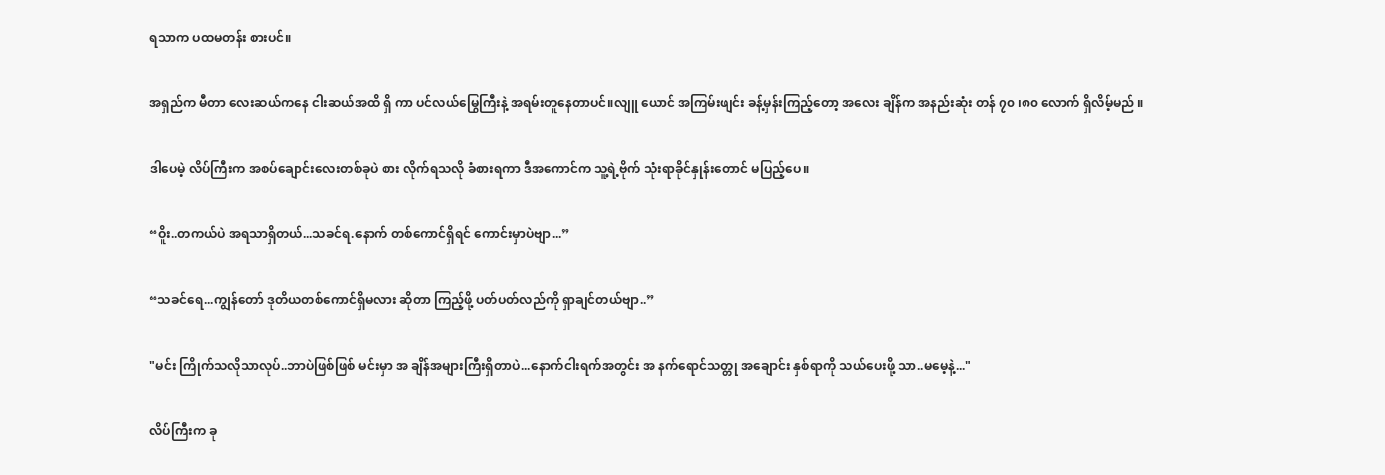ရသာက ပထမတန်း စားပင်။

အရှည်က မီတာ လေးဆယ်ကနေ ငါးဆယ်အထိ ရှိ ကာ ပင်လယ်မြွေကြီးနဲ့ အရမ်းတူနေတာပင်။လျူ ယောင် အကြမ်းဖျင်း ခန့်မှန်းကြည့်တော့ အလေး ချိန်က အနည်းဆုံး တန် ၇၀ ၊၈၀ လောက် ရှိလိမ့်မည် ။

ဒါပေမဲ့ လိပ်ကြီးက အစပ်ချောင်းလေးတစ်ခုပဲ စား လိုက်ရသလို ခံစားရကာ ဒီအကောင်က သူ့ရဲ့ဗိုက် သုံးရာခိုင်နှုန်းတောင် မပြည့်ပေ။

“ဝိူး..တကယ်ပဲ အရသာရှိတယ်...သခင်ရ.နောက် တစ်ကောင်ရှိရင် ကောင်းမှာပဲဗျာ...”

“သခင်ရေ...ကျွန်တော် ဒုတိယတစ်ကောင်ရှိမလား ဆိုတာ ကြည့်ဖို့ ပတ်ပတ်လည်ကို ရှာချင်တယ်ဗျာ..”

"မင်း ကြိုက်သလိုသာလုပ်..ဘာပဲဖြစ်ဖြစ် မင်းမှာ အ ချိန်အများကြီးရှိတာပဲ...နောက်ငါးရက်အတွင်း အ နက်ရောင်သတ္တု အချောင်း နှစ်ရာကို သယ်ပေးဖို့ သာ..မမေ့နဲ့..."

လိပ်ကြီးက ခု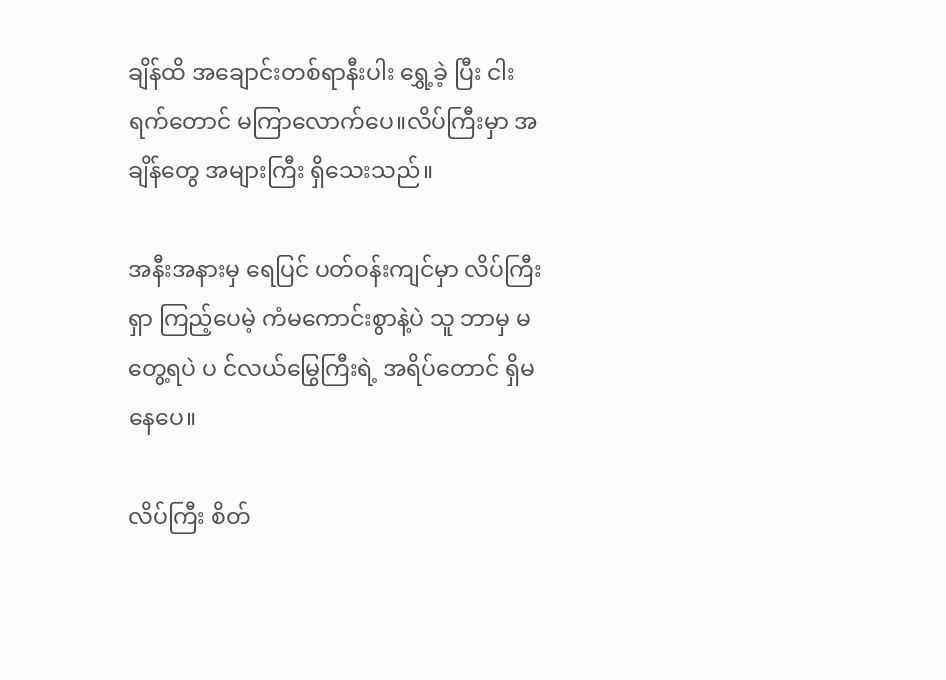ချိန်ထိ အချောင်းတစ်ရာနီးပါး ရွှေ့ခဲ့ ပြီး ငါးရက်တောင် မကြာလောက်ပေ။လိပ်ကြီးမှာ အချိန်တွေ အများကြီး ရှိသေးသည်။

အနီးအနားမှ ရေပြင် ပတ်ဝန်းကျင်မှာ လိပ်ကြီး ရှာ ကြည့်ပေမဲ့ ကံမကောင်းစွာနဲ့ပဲ သူ ဘာမှ မတွေ့ရပဲ ပ င်လယ်မြွေကြီးရဲ့ အရိပ်တောင် ရှိမနေပေ။

လိပ်ကြီး စိတ်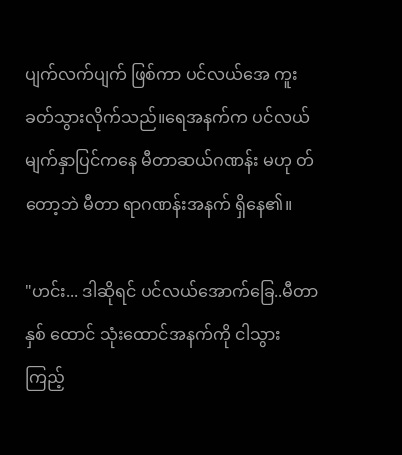ပျက်လက်ပျက် ဖြစ်ကာ ပင်လယ်အေ ကူးခတ်သွားလိုက်သည်။ရေအနက်က ပင်လယ်မျက်နှာပြင်ကနေ မီတာဆယ်ဂဏန်း မဟု တ်တော့ဘဲ မီတာ ရာဂဏန်းအနက် ရှိနေ၏။

"ဟင်း... ဒါဆိုရင် ပင်လယ်အောက်ခြေ..မီတာ နှစ် ထောင် သုံးထောင်အနက်ကို ငါသွားကြည့်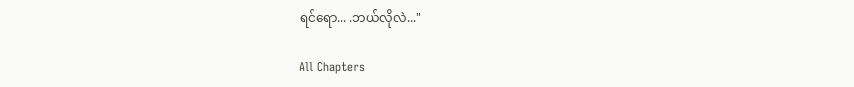ရင်ရော... .ဘယ်လိုလဲ..."

All Chapters